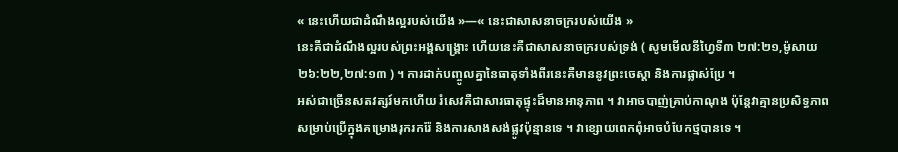« នេះហើយជាដំណឹងល្អរបស់យើង »—« នេះជាសាសនាចក្ររបស់យើង »
នេះគឺជាដំណឹងល្អរបស់ព្រះអង្គសង្គ្រោះ ហើយនេះគឺជាសាសនាចក្ររបស់ទ្រង់ ( សូមមើលនីហ្វៃទី៣ ២៧:២១,ម៉ូសាយ ២៦:២២,២៧:១៣ ) ។ ការដាក់បញ្ចូលគ្នានៃធាតុទាំងពីរនេះគឺមាននូវព្រះចេស្ដា និងការផ្លាស់ប្រែ ។
អស់ជាច្រើនសតវត្សរ៍មកហើយ រំសេវគឺជាសារធាតុផ្ទុះដ៏មានអានុភាព ។ វាអាចបាញ់គ្រាប់កាណុង ប៉ុន្តែវាគ្មានប្រសិទ្ធភាពសម្រាប់ប្រើក្នុងគម្រោងរុករករ៉ែ និងការសាងសង់ផ្លូវប៉ុន្មានទេ ។ វាខ្សោយពេកពុំអាចបំបែកថ្មបានទេ ។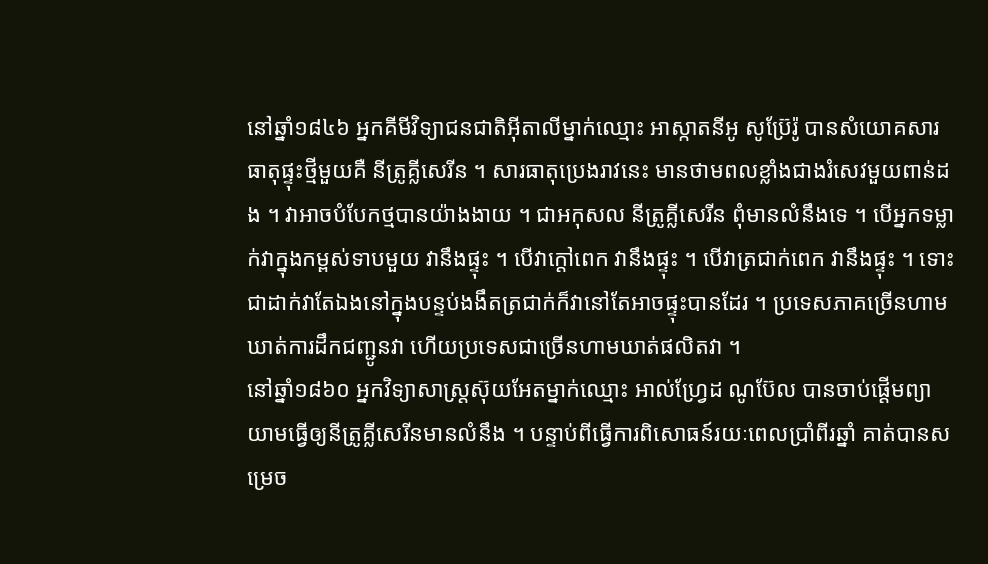នៅឆ្នាំ១៨៤៦ អ្នកគីមីវិទ្យាជនជាតិអ៊ីតាលីម្នាក់ឈ្មោះ អាស្កាតនីអូ សូប្រ៊ែរ៉ូ បានសំយោគសារធាតុផ្ទុះថ្មីមួយគឺ នីត្រូគ្លីសេរីន ។ សារធាតុប្រេងរាវនេះ មានថាមពលខ្លាំងជាងរំសេវមួយពាន់ដង ។ វាអាចបំបែកថ្មបានយ៉ាងងាយ ។ ជាអកុសល នីត្រូគ្លីសេរីន ពុំមានលំនឹងទេ ។ បើអ្នកទម្លាក់វាក្នុងកម្ពស់ទាបមួយ វានឹងផ្ទុះ ។ បើវាក្តៅពេក វានឹងផ្ទុះ ។ បើវាត្រជាក់ពេក វានឹងផ្ទុះ ។ ទោះជាដាក់វាតែឯងនៅក្នុងបន្ទប់ងងឹតត្រជាក់ក៏វានៅតែអាចផ្ទុះបានដែរ ។ ប្រទេសភាគច្រើនហាមឃាត់ការដឹកជញ្ជូនវា ហើយប្រទេសជាច្រើនហាមឃាត់ផលិតវា ។
នៅឆ្នាំ១៨៦០ អ្នកវិទ្យាសាស្ត្រស៊ុយអែតម្នាក់ឈ្មោះ អាល់ហ្វ្រែដ ណូប៊ែល បានចាប់ផ្តើមព្យាយាមធ្វើឲ្យនីត្រូគ្លីសេរីនមានលំនឹង ។ បន្ទាប់ពីធ្វើការពិសោធន៍រយៈពេលប្រាំពីរឆ្នាំ គាត់បានសម្រេច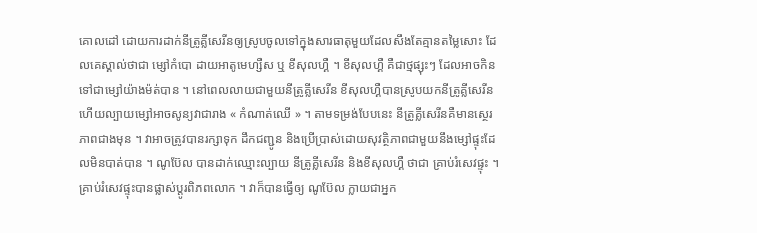គោលដៅ ដោយការដាក់នីត្រូគ្លីសេរីនឲ្យស្រូបចូលទៅក្នុងសារធាតុមួយដែលសឹងតែគ្មានតម្លៃសោះ ដែលគេស្គាល់ថាជា ម្សៅកំបោ ដាយអាតូមេហ្សឺស ឬ ខីសុលហ្គឺ ។ ខីសុលហ្គឺ គឺជាថ្មផ្សុះៗ ដែលអាចកិនទៅជាម្សៅយ៉ាងម៉ត់បាន ។ នៅពេលលាយជាមួយនីត្រូគ្លីសេរីន ខីសុលហ្គឺបានស្រូបយកនីត្រូគ្លីសេរីន ហើយល្បាយម្សៅអាចសូន្យវាជារាង « កំណាត់ឈើ » ។ តាមទម្រង់បែបនេះ នីត្រូគ្លីសេរីនគឺមានស្ថេរភាពជាងមុន ។ វាអាចត្រូវបានរក្សាទុក ដឹកជញ្ជូន និងប្រើប្រាស់ដោយសុវត្ថិភាពជាមួយនឹងម្សៅផ្ទុះដែលមិនបាត់បាន ។ ណូប៊ែល បានដាក់ឈ្មោះល្បាយ នីត្រូគ្លីសេរីន និងខីសុលហ្គឺ ថាជា គ្រាប់រំសេវផ្ទុះ ។
គ្រាប់រំសេវផ្ទុះបានផ្លាស់ប្តូរពិភពលោក ។ វាក៏បានធ្វើឲ្យ ណូប៊ែល ក្លាយជាអ្នក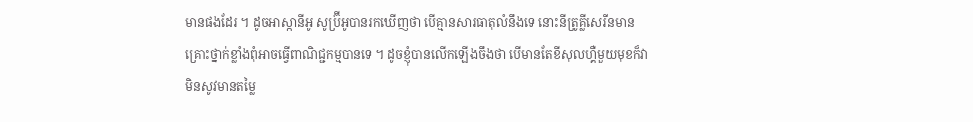មានផងដែរ ។ ដូចអាស្កានីអូ សូប៊្រីអូបានរកឃើញថា បើគ្មានសារធាតុលំនឹងទេ នោះនីត្រូគ្លីសេរីនមានគ្រោះថ្នាក់ខ្លាំងពុំអាចធ្វើពាណិជ្ជកម្មបានទេ ។ ដូចខ្ញុំបានលើកឡើងចឹងថា បើមានតែខីសុលហ្គឺមួយមុខក៏វាមិនសូវមានតម្លៃ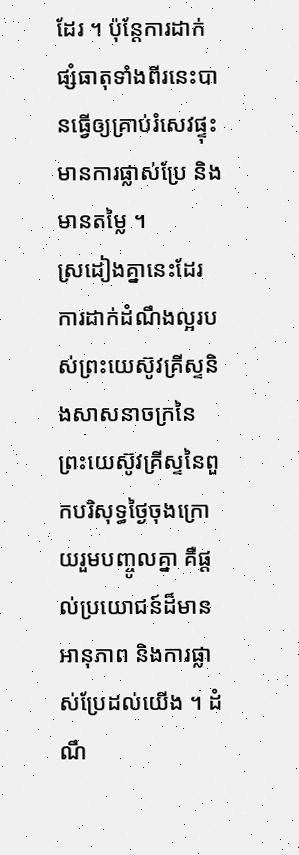ដែរ ។ ប៉ុន្តែការដាក់ផ្សំធាតុទាំងពីរនេះបានធ្វើឲ្យគ្រាប់រំសេវផ្ទុះមានការផ្លាស់ប្រែ និងមានតម្លៃ ។
ស្រដៀងគ្នានេះដែរ ការដាក់ដំណឹងល្អរបស់ព្រះយេស៊ូវគ្រីស្ទនិងសាសនាចក្រនៃព្រះយេស៊ូវគ្រីស្ទនៃពួកបរិសុទ្ធថ្ងៃចុងក្រោយរួមបញ្ចូលគ្នា គឺផ្តល់ប្រយោជន៍ដ៏មានអានុភាព និងការផ្លាស់ប្រែដល់យើង ។ ដំណឹ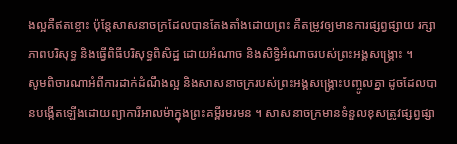ងល្អគឺឥតខ្ចោះ ប៉ុន្តែសាសនាចក្រដែលបានតែងតាំងដោយព្រះ គឺតម្រូវឲ្យមានការផ្សព្វផ្សាយ រក្សាភាពបរិសុទ្ធ និងធ្វើពិធីបរិសុទ្ធពិសិដ្ឋ ដោយអំណាច និងសិទ្ធិអំណាចរបស់ព្រះអង្គសង្រ្គោះ ។
សូមពិចារណាអំពីការដាក់ដំណឹងល្អ និងសាសនាចក្ររបស់ព្រះអង្គសង្គ្រោះបញ្ចូលគ្នា ដូចដែលបានបង្កើតឡើងដោយព្យាការីអាលម៉ាក្នុងព្រះគម្ពីរមរមន ។ សាសនាចក្រមានទំនួលខុសត្រូវផ្សព្វផ្សា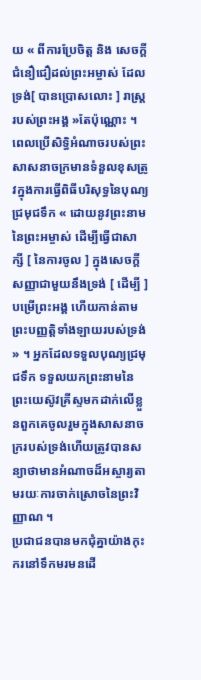យ « ពីការប្រែចិត្ត និង សេចក្ដីជំនឿជឿដល់ព្រះអម្ចាស់ ដែលទ្រង់[ បានប្រោសលោះ ] រាស្ត្ររបស់ព្រះអង្គ »តែប៉ុណ្ណោះ ។ ពេលប្រើសិទ្ធិអំណាចរបស់ព្រះ សាសនាចក្រមានទំនួលខុសត្រូវក្នុងការធ្វើពិធីបរិសុទ្ធនៃបុណ្យជ្រមុជទឹក « ដោយនូវព្រះនាមនៃព្រះអម្ចាស់ ដើម្បីធ្វើជាសាក្សី [ នៃការចូល ] ក្នុងសេចក្ដីសញ្ញាជាមួយនឹងទ្រង់ [ ដើម្បី ] បម្រើព្រះអង្គ ហើយកាន់តាមព្រះបញ្ញត្តិទាំងឡាយរបស់ទ្រង់ » ។ អ្នកដែលទទួលបុណ្យជ្រមុជទឹក ទទួលយកព្រះនាមនៃព្រះយេស៊ូវគ្រីស្ទមកដាក់លើខ្លួនពួកគេចូលរួមក្នុងសាសនាចក្ររបស់ទ្រង់ហើយត្រូវបានសន្យាថាមានអំណាចដ៏អស្ចារ្យតាមរយៈការចាក់ស្រោចនៃព្រះវិញ្ញាណ ។
ប្រជាជនបានមកជុំគ្នាយ៉ាងកុះករនៅទឹកមរមនដើ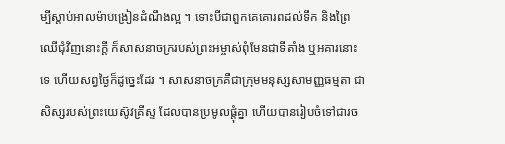ម្បីស្តាប់អាលម៉ាបង្រៀនដំណឹងល្អ ។ ទោះបីជាពួកគេគោរពដល់ទឹក និងព្រៃឈើជុំវិញនោះក្ដី ក៏សាសនាចក្ររបស់ព្រះអម្ចាស់ពុំមែនជាទីតាំង ឬអគារនោះទេ ហើយសព្វថ្ងៃក៏ដូច្នេះដែរ ។ សាសនាចក្រគឺជាក្រុមមនុស្សសាមញ្ញធម្មតា ជាសិស្សរបស់ព្រះយេស៊ូវគ្រីស្ទ ដែលបានប្រមូលផ្តុំគ្នា ហើយបានរៀបចំទៅជារច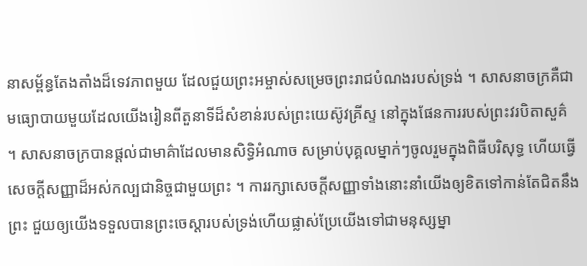នាសម្ព័ន្ធតែងតាំងដ៏ទេវភាពមួយ ដែលជួយព្រះអម្ចាស់សម្រេចព្រះរាជបំណងរបស់ទ្រង់ ។ សាសនាចក្រគឺជាមធ្យោបាយមួយដែលយើងរៀនពីតួនាទីដ៏សំខាន់របស់ព្រះយេស៊ូវគ្រីស្ទ នៅក្នុងផែនការរបស់ព្រះវរបិតាសួគ៌ ។ សាសនាចក្របានផ្តល់ជាមាគ៌ាដែលមានសិទ្ធិអំណាច សម្រាប់បុគ្គលម្នាក់ៗចូលរួមក្នុងពិធីបរិសុទ្ធ ហើយធ្វើសេចក្តីសញ្ញាដ៏អស់កល្បជានិច្ចជាមួយព្រះ ។ ការរក្សាសេចក្តីសញ្ញាទាំងនោះនាំយើងឲ្យខិតទៅកាន់តែជិតនឹងព្រះ ជួយឲ្យយើងទទួលបានព្រះចេស្ដារបស់ទ្រង់ហើយផ្លាស់ប្រែយើងទៅជាមនុស្សម្នា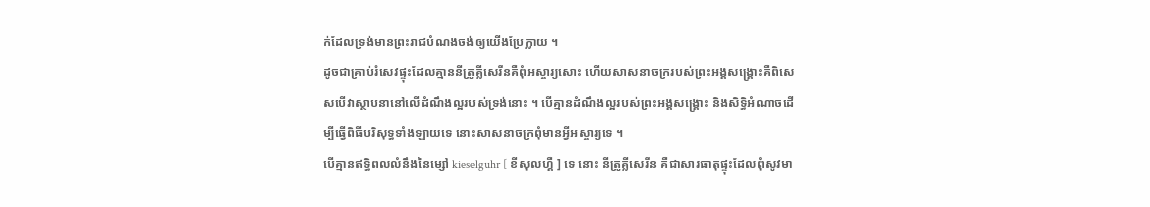ក់ដែលទ្រង់មានព្រះរាជបំណងចង់ឲ្យយើងប្រែក្លាយ ។
ដូចជាគ្រាប់រំសេវផ្ទុះដែលគ្មាននីត្រូគ្លីសេរីនគឺពុំអស្ចារ្យសោះ ហើយសាសនាចក្ររបស់ព្រះអង្គសង្គ្រោះគឺពិសេសបើវាស្ថាបនានៅលើដំណឹងល្អរបស់ទ្រង់នោះ ។ បើគ្មានដំណឹងល្អរបស់ព្រះអង្គសង្គ្រោះ និងសិទ្ធិអំណាចដើម្បីធ្វើពិធីបរិសុទ្ធទាំងឡាយទេ នោះសាសនាចក្រពុំមានអ្វីអស្ចារ្យទេ ។
បើគ្មានឥទ្ធិពលលំនឹងនៃម្សៅ kieselguhr [ ខីសុលហ្គឺ ] ទេ នោះ នីត្រូគ្លីសេរីន គឺជាសារធាតុផ្ទុះដែលពុំសូវមា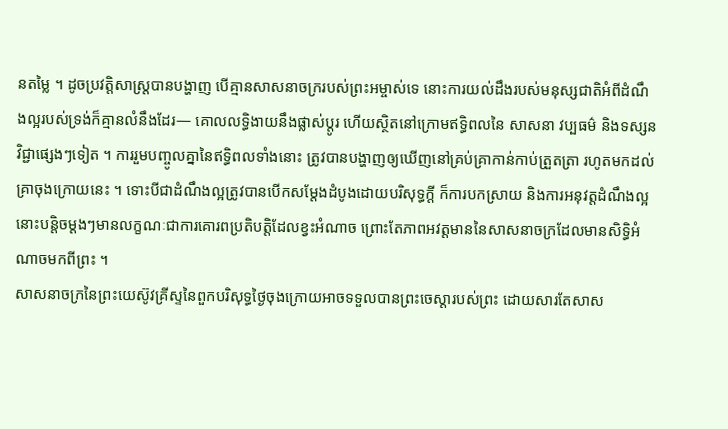នតម្លៃ ។ ដូចប្រវត្តិសាស្ត្របានបង្ហាញ បើគ្មានសាសនាចក្ររបស់ព្រះអម្ចាស់ទេ នោះការយល់ដឹងរបស់មនុស្សជាតិអំពីដំណឹងល្អរបស់ទ្រង់ក៏គ្មានលំនឹងដែរ— គោលលទ្ធិងាយនឹងផ្លាស់ប្តូរ ហើយស្ថិតនៅក្រោមឥទ្ធិពលនៃ សាសនា វប្បធម៌ និងទស្សនវិជ្ជាផ្សេងៗទៀត ។ ការរួមបញ្ចូលគ្នានៃឥទ្ធិពលទាំងនោះ ត្រូវបានបង្ហាញឲ្យឃើញនៅគ្រប់គ្រាកាន់កាប់ត្រួតត្រា រហូតមកដល់គ្រាចុងក្រោយនេះ ។ ទោះបីជាដំណឹងល្អត្រូវបានបើកសម្តែងដំបូងដោយបរិសុទ្ធក្ដី ក៏ការបកស្រាយ និងការអនុវត្តដំណឹងល្អនោះបន្តិចម្ដងៗមានលក្ខណៈជាការគោរពប្រតិបត្តិដែលខ្វះអំណាច ព្រោះតែភាពអវត្តមាននៃសាសនាចក្រដែលមានសិទ្ធិអំណាចមកពីព្រះ ។
សាសនាចក្រនៃព្រះយេស៊ូវគ្រីស្ទនៃពួកបរិសុទ្ធថ្ងៃចុងក្រោយអាចទទួលបានព្រះចេស្ដារបស់ព្រះ ដោយសារតែសាស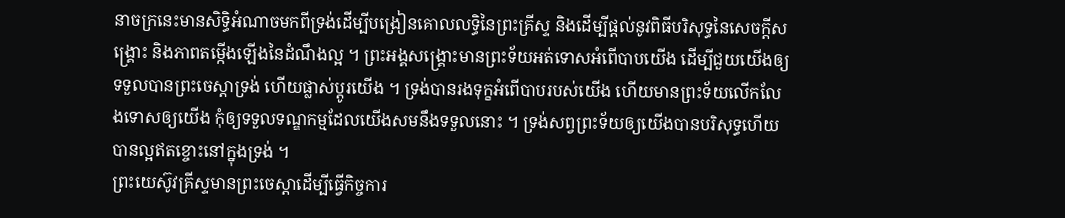នាចក្រនេះមានសិទ្ធិអំណាចមកពីទ្រង់ដើម្បីបង្រៀនគោលលទ្ធិនៃព្រះគ្រីស្ទ និងដើម្បីផ្តល់នូវពិធីបរិសុទ្ធនៃសេចក្តីសង្គ្រោះ និងភាពតម្កើងឡើងនៃដំណឹងល្អ ។ ព្រះអង្គសង្គ្រោះមានព្រះទ័យអត់ទោសអំពើបាបយើង ដើម្បីជួយយើងឲ្យទទួលបានព្រះចេស្ដាទ្រង់ ហើយផ្លាស់ប្តូរយើង ។ ទ្រង់បានរងទុក្ខអំពើបាបរបស់យើង ហើយមានព្រះទ័យលើកលែងទោសឲ្យយើង កុំឲ្យទទួលទណ្ឌកម្មដែលយើងសមនឹងទទួលនោះ ។ ទ្រង់សព្វព្រះទ័យឲ្យយើងបានបរិសុទ្ធហើយបានល្អឥតខ្ចោះនៅក្នុងទ្រង់ ។
ព្រះយេស៊ូវគ្រីស្ទមានព្រះចេស្តាដើម្បីធ្វើកិច្ចការ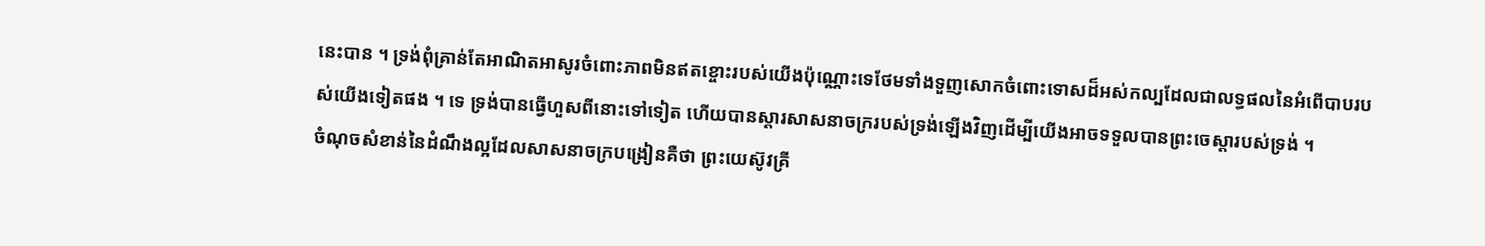នេះបាន ។ ទ្រង់ពុំគ្រាន់តែអាណិតអាសូរចំពោះភាពមិនឥតខ្ចោះរបស់យើងប៉ុណ្ណោះទេថែមទាំងទួញសោកចំពោះទោសដ៏អស់កល្បដែលជាលទ្ធផលនៃអំពើបាបរបស់យើងទៀតផង ។ ទេ ទ្រង់បានធ្វើហួសពីនោះទៅទៀត ហើយបានស្តារសាសនាចក្ររបស់ទ្រង់ឡើងវិញដើម្បីយើងអាចទទួលបានព្រះចេស្តារបស់ទ្រង់ ។
ចំណុចសំខាន់នៃដំណឹងល្អដែលសាសនាចក្របង្រៀនគឺថា ព្រះយេស៊ូវគ្រី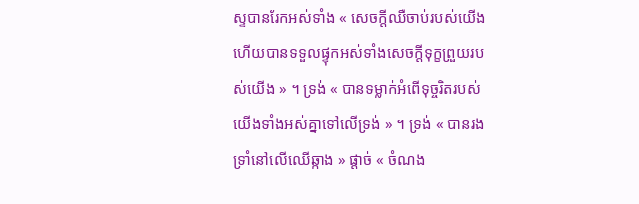ស្ទបានរែកអស់ទាំង « សេចក្តីឈឺចាប់របស់យើង ហើយបានទទួលផ្ទុកអស់ទាំងសេចក្តីទុក្ខព្រួយរបស់យើង » ។ ទ្រង់ « បានទម្លាក់អំពើទុច្ចរិតរបស់យើងទាំងអស់គ្នាទៅលើទ្រង់ » ។ ទ្រង់ « បានរងទ្រាំនៅលើឈើឆ្កាង » ផ្ដាច់ « ចំណង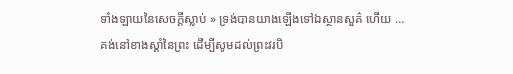ទាំងឡាយនៃសេចក្ដីស្លាប់ » ទ្រង់បានយាងឡើងទៅឯស្ថានសួគ៌ ហើយ … គង់នៅខាងស្ដាំនៃព្រះ ដើម្បីសូមដល់ព្រះវរបិ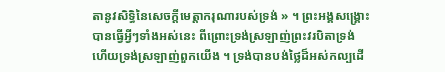តានូវសិទ្ធិនៃសេចក្ដីមេត្តាករុណារបស់ទ្រង់ » ។ ព្រះអង្គសង្គ្រោះបានធ្វើអ្វីៗទាំងអស់នេះ ពីព្រោះទ្រង់ស្រឡាញ់ព្រះវរបិតាទ្រង់ ហើយទ្រង់ស្រឡាញ់ពួកយើង ។ ទ្រង់បានបង់ថ្លៃដ៏អស់កល្បដើ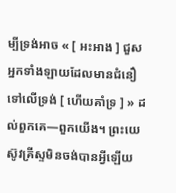ម្បីទ្រង់អាច « [ អះអាង ] ជួសអ្នកទាំងឡាយដែលមានជំនឿទៅលើទ្រង់ [ ហើយគាំទ្រ ] » ដល់ពួកគេ—ពួកយើង។ ព្រះយេស៊ូវគ្រីស្ទមិនចង់បានអ្វីឡើយ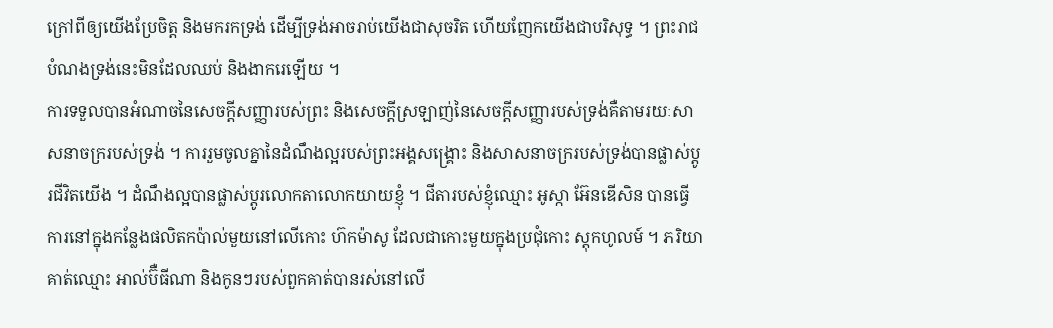ក្រៅពីឲ្យយើងប្រែចិត្ត និងមករកទ្រង់ ដើម្បីទ្រង់អាចរាប់យើងជាសុចរិត ហើយញែកយើងជាបរិសុទ្ធ ។ ព្រះរាជបំណងទ្រង់នេះមិនដែលឈប់ និងងាករេឡើយ ។
ការទទួលបានអំណាចនៃសេចក្ដីសញ្ញារបស់ព្រះ និងសេចក្ដីស្រឡាញ់នៃសេចក្ដីសញ្ញារបស់ទ្រង់គឺតាមរយៈសាសនាចក្ររបស់ទ្រង់ ។ ការរួមចូលគ្នានៃដំណឹងល្អរបស់ព្រះអង្គសង្គ្រោះ និងសាសនាចក្ររបស់ទ្រង់បានផ្លាស់ប្តូរជីវិតយើង ។ ដំណឹងល្អបានផ្លាស់ប្តូរលោកតាលោកយាយខ្ញុំ ។ ជីតារបស់ខ្ញុំឈ្មោះ អូស្កា អ៊ែនឌើសិន បានធ្វើការនៅក្នុងកន្លែងផលិតកប៉ាល់មួយនៅលើកោះ ហ៊កម៉ាសូ ដែលជាកោះមួយក្នុងប្រជុំកោះ ស្តុកហូលម៍ ។ ភរិយាគាត់ឈ្មោះ អាល់ប៊ឺធីណា និងកូនៗរបស់ពួកគាត់បានរស់នៅលើ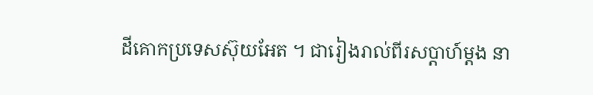ដីគោកប្រទេសស៊ុយអែត ។ ជារៀងរាល់ពីរសប្តាហ៍ម្តង នា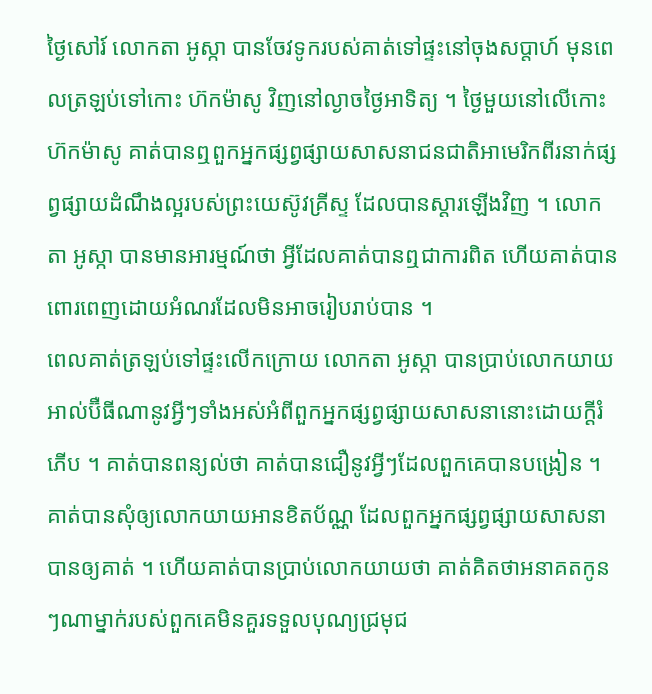ថ្ងៃសៅរ៍ លោកតា អូស្កា បានចែវទូករបស់គាត់ទៅផ្ទះនៅចុងសប្តាហ៍ មុនពេលត្រឡប់ទៅកោះ ហ៊កម៉ាសូ វិញនៅល្ងាចថ្ងៃអាទិត្យ ។ ថ្ងៃមួយនៅលើកោះ ហ៊កម៉ាសូ គាត់បានឮពួកអ្នកផ្សព្វផ្សាយសាសនាជនជាតិអាមេរិកពីរនាក់ផ្សព្វផ្សាយដំណឹងល្អរបស់ព្រះយេស៊ូវគ្រីស្ទ ដែលបានស្តារឡើងវិញ ។ លោកតា អូស្កា បានមានអារម្មណ៍ថា អ្វីដែលគាត់បានឮជាការពិត ហើយគាត់បានពោរពេញដោយអំណរដែលមិនអាចរៀបរាប់បាន ។
ពេលគាត់ត្រឡប់ទៅផ្ទះលើកក្រោយ លោកតា អូស្កា បានប្រាប់លោកយាយ អាល់ប៊ឺធីណានូវអ្វីៗទាំងអស់អំពីពួកអ្នកផ្សព្វផ្សាយសាសនានោះដោយក្តីរំភើប ។ គាត់បានពន្យល់ថា គាត់បានជឿនូវអ្វីៗដែលពួកគេបានបង្រៀន ។ គាត់បានសុំឲ្យលោកយាយអានខិតប័ណ្ណ ដែលពួកអ្នកផ្សព្វផ្សាយសាសនាបានឲ្យគាត់ ។ ហើយគាត់បានប្រាប់លោកយាយថា គាត់គិតថាអនាគតកូនៗណាម្នាក់របស់ពួកគេមិនគួរទទួលបុណ្យជ្រមុជ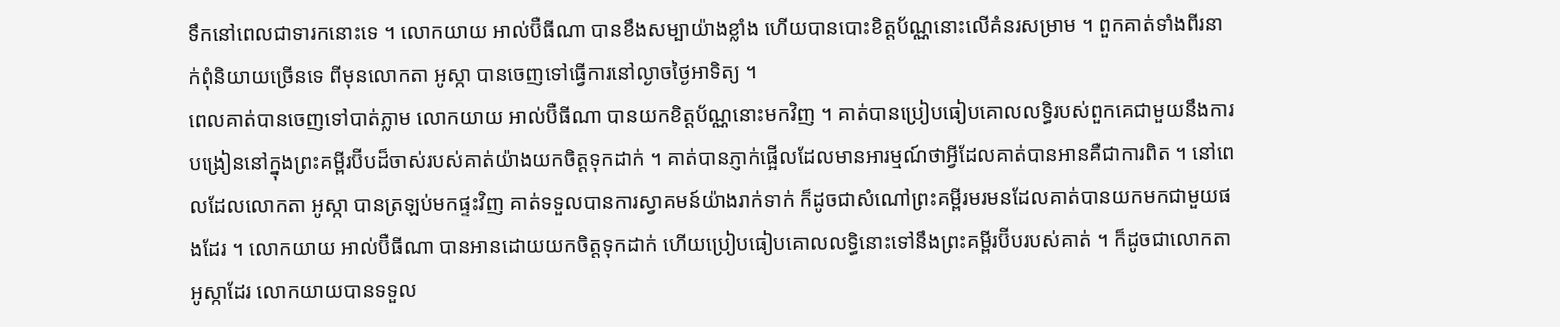ទឹកនៅពេលជាទារកនោះទេ ។ លោកយាយ អាល់ប៊ឺធីណា បានខឹងសម្បាយ៉ាងខ្លាំង ហើយបានបោះខិត្តប័ណ្ណនោះលើគំនរសម្រាម ។ ពួកគាត់ទាំងពីរនាក់ពុំនិយាយច្រើនទេ ពីមុនលោកតា អូស្កា បានចេញទៅធ្វើការនៅល្ងាចថ្ងៃអាទិត្យ ។
ពេលគាត់បានចេញទៅបាត់ភ្លាម លោកយាយ អាល់ប៊ឺធីណា បានយកខិត្តប័ណ្ណនោះមកវិញ ។ គាត់បានប្រៀបធៀបគោលលទ្ធិរបស់ពួកគេជាមួយនឹងការបង្រៀននៅក្នុងព្រះគម្ពីរប៊ីបដ៏ចាស់របស់គាត់យ៉ាងយកចិត្តទុកដាក់ ។ គាត់បានភ្ញាក់ផ្អើលដែលមានអារម្មណ៍ថាអ្វីដែលគាត់បានអានគឺជាការពិត ។ នៅពេលដែលលោកតា អូស្កា បានត្រឡប់មកផ្ទះវិញ គាត់ទទួលបានការស្វាគមន៍យ៉ាងរាក់ទាក់ ក៏ដូចជាសំណៅព្រះគម្ពីរមរមនដែលគាត់បានយកមកជាមួយផងដែរ ។ លោកយាយ អាល់ប៊ឺធីណា បានអានដោយយកចិត្តទុកដាក់ ហើយប្រៀបធៀបគោលលទ្ធិនោះទៅនឹងព្រះគម្ពីរប៊ីបរបស់គាត់ ។ ក៏ដូចជាលោកតា អូស្កាដែរ លោកយាយបានទទួល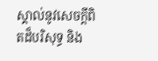ស្គាល់នូវសេចក្តីពិតដ៏បរិសុទ្ធ និង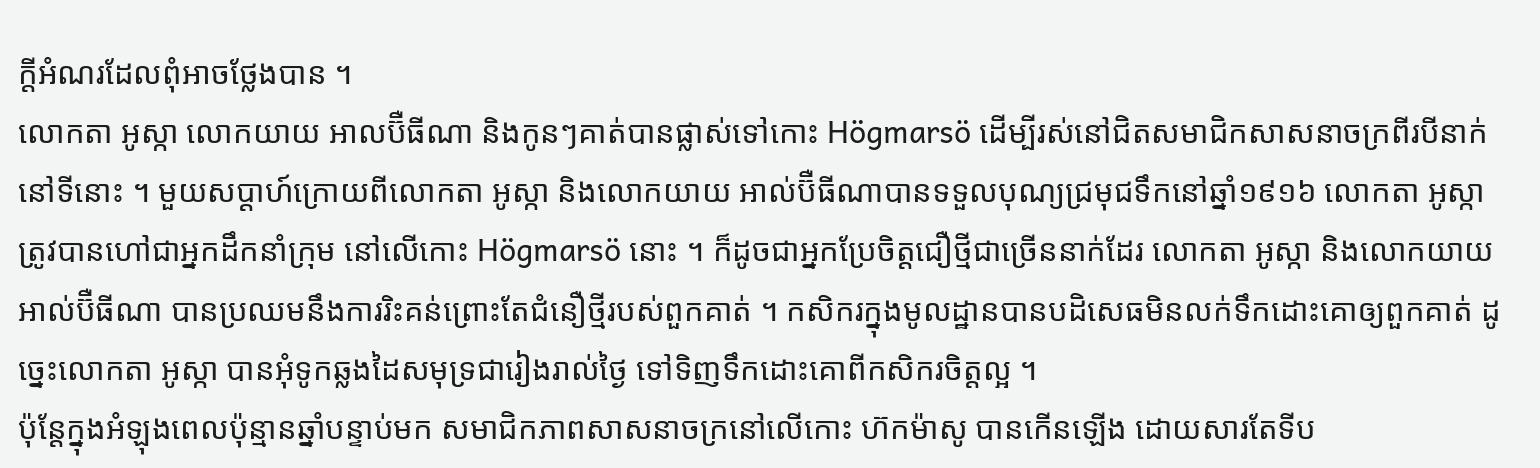ក្តីអំណរដែលពុំអាចថ្លែងបាន ។
លោកតា អូស្កា លោកយាយ អាលប៊ឺធីណា និងកូនៗគាត់បានផ្លាស់ទៅកោះ Högmarsö ដើម្បីរស់នៅជិតសមាជិកសាសនាចក្រពីរបីនាក់នៅទីនោះ ។ មួយសប្តាហ៍ក្រោយពីលោកតា អូស្កា និងលោកយាយ អាល់ប៊ឺធីណាបានទទួលបុណ្យជ្រមុជទឹកនៅឆ្នាំ១៩១៦ លោកតា អូស្កា ត្រូវបានហៅជាអ្នកដឹកនាំក្រុម នៅលើកោះ Högmarsö នោះ ។ ក៏ដូចជាអ្នកប្រែចិត្តជឿថ្មីជាច្រើននាក់ដែរ លោកតា អូស្កា និងលោកយាយ អាល់ប៊ឺធីណា បានប្រឈមនឹងការរិះគន់ព្រោះតែជំនឿថ្មីរបស់ពួកគាត់ ។ កសិករក្នុងមូលដ្ឋានបានបដិសេធមិនលក់ទឹកដោះគោឲ្យពួកគាត់ ដូច្នេះលោកតា អូស្កា បានអុំទូកឆ្លងដៃសមុទ្រជារៀងរាល់ថ្ងៃ ទៅទិញទឹកដោះគោពីកសិករចិត្តល្អ ។
ប៉ុន្តែក្នុងអំឡុងពេលប៉ុន្មានឆ្នាំបន្ទាប់មក សមាជិកភាពសាសនាចក្រនៅលើកោះ ហ៊កម៉ាសូ បានកើនឡើង ដោយសារតែទីប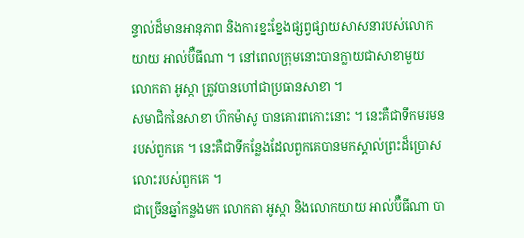ន្ទាល់ដ៏មានអានុភាព និងការខ្នះខ្នែងផ្សព្វផ្សាយសាសនារបស់លោកយាយ អាល់ប៊ឺធីណា ។ នៅពេលក្រុមនោះបានក្លាយជាសាខាមួយ លោកតា អូស្កា ត្រូវបានហៅជាប្រធានសាខា ។
សមាជិកនៃសាខា ហ៊កម៉ាសូ បានគោរពកោះនោះ ។ នេះគឺជាទឹកមរមនរបស់ពួកគេ ។ នេះគឺជាទីកន្លែងដែលពួកគេបានមកស្គាល់ព្រះដ៏ប្រោសលោះរបស់ពួកគេ ។
ជាច្រើនឆ្នាំកន្លងមក លោកតា អូស្កា និងលោកយាយ អាល់ប៊ឺធីណា បា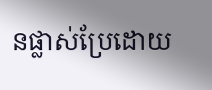នផ្លាស់ប្រែដោយ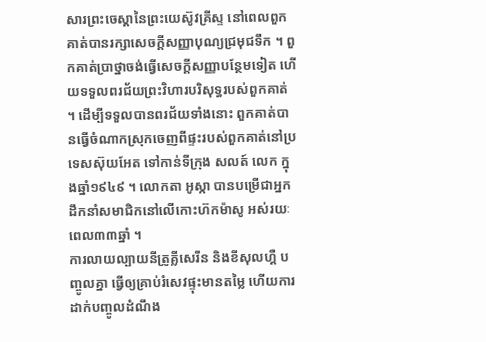សារព្រះចេស្ដានៃព្រះយេស៊ូវគ្រីស្ទ នៅពេលពួកគាត់បានរក្សាសេចក្តីសញ្ញាបុណ្យជ្រមុជទឹក ។ ពួកគាត់ប្រាថ្នាចង់ធ្វើសេចក្ដីសញ្ញាបន្ថែមទៀត ហើយទទួលពរជ័យព្រះវិហារបរិសុទ្ធរបស់ពួកគាត់ ។ ដើម្បីទទួលបានពរជ័យទាំងនោះ ពួកគាត់បានធ្វើចំណាកស្រុកចេញពីផ្ទះរបស់ពួកគាត់នៅប្រទេសស៊ុយអែត ទៅកាន់ទីក្រុង សលត៍ លេក ក្នុងឆ្នាំ១៩៤៩ ។ លោកតា អូស្កា បានបម្រើជាអ្នកដឹកនាំសមាជិកនៅលើកោះហ៊កម៉ាសូ អស់រយៈពេល៣៣ឆ្នាំ ។
ការលាយល្បាយនីត្រូគ្លីសេរីន និងខីសុលហ្គឺ បញ្ចូលគ្នា ធ្វើឲ្យគ្រាប់រំសេវផ្ទុះមានតម្លៃ ហើយការដាក់បញ្ចូលដំណឹង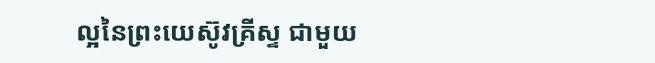ល្អនៃព្រះយេស៊ូវគ្រីស្ទ ជាមួយ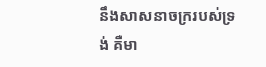នឹងសាសនាចក្ររបស់ទ្រង់ គឺមា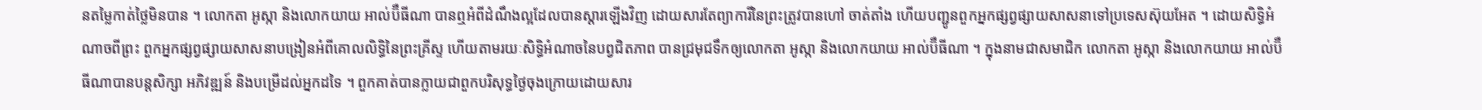នតម្លៃកាត់ថ្លៃមិនបាន ។ លោកតា អូស្កា និងលោកយាយ អាល់ប៊ឺធីណា បានឮអំពីដំណឹងល្អដែលបានស្ដារឡើងវិញ ដោយសារតែព្យាការីនៃព្រះត្រូវបានហៅ ចាត់តាំង ហើយបញ្ជូនពួកអ្នកផ្សព្វផ្សាយសាសនាទៅប្រទេសស៊ុយអែត ។ ដោយសិទ្ធិអំណាចពីព្រះ ពួកអ្នកផ្សព្វផ្សាយសាសនាបង្រៀនអំពីគោលលិទ្ធិនៃព្រះគ្រីស្ទ ហើយតាមរយៈសិទ្ធិអំណាចនៃបព្វជិតភាព បានជ្រមុជទឹកឲ្យលោកតា អូស្កា និងលោកយាយ អាល់ប៊ឺធីណា ។ ក្នុងនាមជាសមាជិក លោកតា អូស្កា និងលោកយាយ អាល់ប៊ឺធីណាបានបន្តសិក្សា អភិវឌ្ឍន៍ និងបម្រើដល់អ្នកដទៃ ។ ពួកគាត់បានក្លាយជាពួកបរិសុទ្ធថ្ងៃចុងក្រោយដោយសារ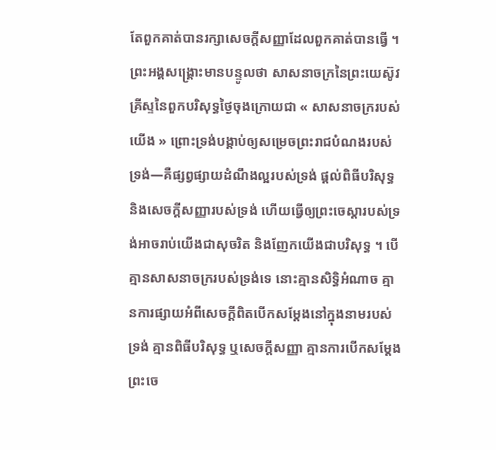តែពួកគាត់បានរក្សាសេចក្តីសញ្ញាដែលពួកគាត់បានធ្វើ ។
ព្រះអង្គសង្គ្រោះមានបន្ទូលថា សាសនាចក្រនៃព្រះយេស៊ូវគ្រីស្ទនៃពួកបរិសុទ្ធថ្ងៃចុងក្រោយជា « សាសនាចក្ររបស់យើង » ព្រោះទ្រង់បង្គាប់ឲ្យសម្រេចព្រះរាជបំណងរបស់ទ្រង់—គឺផ្សព្វផ្សាយដំណឹងល្អរបស់ទ្រង់ ផ្ដល់ពិធីបរិសុទ្ធ និងសេចក្តីសញ្ញារបស់ទ្រង់ ហើយធ្វើឲ្យព្រះចេស្តារបស់ទ្រង់អាចរាប់យើងជាសុចរិត និងញែកយើងជាបរិសុទ្ធ ។ បើគ្មានសាសនាចក្ររបស់ទ្រង់ទេ នោះគ្មានសិទ្ធិអំណាច គ្មានការផ្សាយអំពីសេចក្ដីពិតបើកសម្ដែងនៅក្នុងនាមរបស់ទ្រង់ គ្មានពិធីបរិសុទ្ធ ឬសេចក្ដីសញ្ញា គ្មានការបើកសម្ដែងព្រះចេ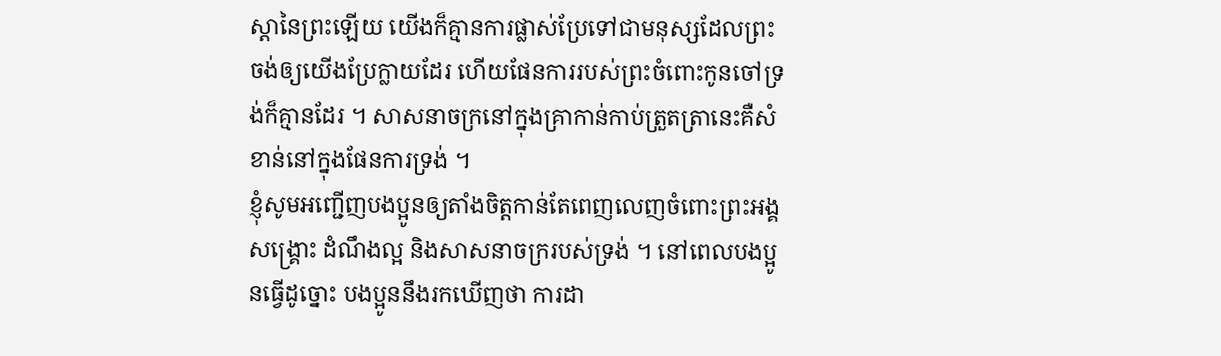ស្ដានៃព្រះឡើយ យើងក៏គ្មានការផ្លាស់ប្រែទៅជាមនុស្សដែលព្រះចង់ឲ្យយើងប្រែក្លាយដែរ ហើយផែនការរបស់ព្រះចំពោះកូនចៅទ្រង់ក៏គ្មានដែរ ។ សាសនាចក្រនៅក្នុងគ្រាកាន់កាប់ត្រួតត្រានេះគឺសំខាន់នៅក្នុងផែនការទ្រង់ ។
ខ្ញុំសូមអញ្ជើញបងប្អូនឲ្យតាំងចិត្តកាន់តែពេញលេញចំពោះព្រះអង្គសង្រ្គោះ ដំណឹងល្អ និងសាសនាចក្ររបស់ទ្រង់ ។ នៅពេលបងប្អូនធ្វើដូច្នោះ បងប្អូននឹងរកឃើញថា ការដា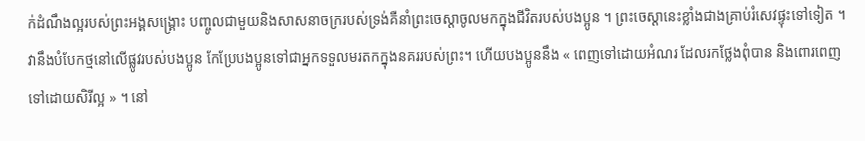ក់ដំណឹងល្អរបស់ព្រះអង្គសង្រ្គោះ បញ្ចូលជាមួយនិងសាសនាចក្ររបស់ទ្រង់គឺនាំព្រះចេស្តាចូលមកក្នុងជីវិតរបស់បងប្អូន ។ ព្រះចេស្តានេះខ្លាំងជាងគ្រាប់រំសេវផ្ទុះទៅទៀត ។ វានឹងបំបែកថ្មនៅលើផ្លូវរបស់បងប្អូន កែប្រែបងប្អូនទៅជាអ្នកទទួលមរតកក្នុងនគររបស់ព្រះ។ ហើយបងប្អូននឹង « ពេញទៅដោយអំណរ ដែលរកថ្លែងពុំបាន និងពោរពេញទៅដោយសិរីល្អ » ។ នៅ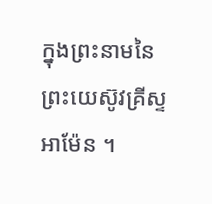ក្នុងព្រះនាមនៃព្រះយេស៊ូវគ្រីស្ទ អាម៉ែន ។